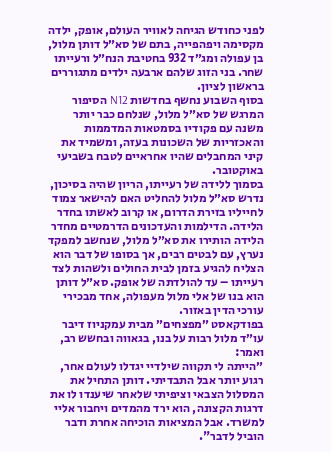לפני כחודש הגיחה לאוויר העולם, אופק, ילדה מקסימה ויפהפייה, בתם של סא״ל דותן מלול, בן עפולה ומג״ד 932 בחטיבת הנח״ל ורעייתו שחר. בני הזוג שלהם ארבעה ילדים מתגוררים בראשון לציון.
בסוף השבוע נחשף בחדשות N12 הסיפור המרגש של סא״ל מלול, שנלחם כבר יותר משנה עם פקודיו בסמטאות המדממות והאכזריות של השכונות בעזה, ומשמיד את קיני המחבלים שהיו אחראיים לטבח בשביעי באוקטובר.
בסמוך ללידה של רעייתו, הריון שהיה בסיכון, נדרש סא״ל מלול להחליט האם להישאר צמוד לחייליו בזירת הדרום, או קרוב לאשתו בחדר הלידה. הדילמות והעדכונים הדרמטיים מחדר הלידה הותירו את סא״ל מלול, שנחשב למפקד נערץ, עם לבטים רבים, אך בסופו של דבר הוא הצליח להגיע בזמן לבית החולים ולשהות לצד רעייתו – עד להולדתה של אופק. סא״ל דותן הוא בנו של אלי מלול מעפולה, אחד מבכירי עורכי הדין באזור.
בפודקאסט ״מפצחים״ מבית עמקניוז דיבר עו״ד מלול רבות על בנו, בגאווה ובחשש רב, ואמר:
״הייתה לי תקווה שילדיי יגדלו לעולם אחר, רגוע יותר אבל התבדיתי. דותן התחיל את המסלול הצבאי וציפיתי שלאחר שיענדו לו את דרגות הקצונה, הוא ירד מהמדים ויחבור אליי למשרד. אבל המציאות הוכיחה אחרת ודבר הוביל לדבר".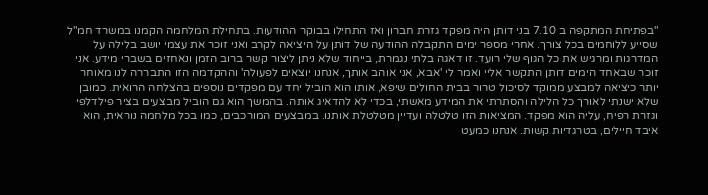"בפתיחת המתקפה ב 7.10 בני דותן היה מפקד גזרת חברון ואז התחילו בבוקר ההודעות. בתחילת המלחמה הקמנו במשרד חמ"ל שסייע ללוחמים בכל צורך. אחרי מספר ימים התקבלה ההודעה של דותן על היציאה לקרב ואני זוכר את עצמי יושב בלילה על המדרגות ומרגיש את כל הגוף שלי רועד. זו דאגה בלתי נגמרת, בייחוד שלא ניתן ליצור קשר ברוב הזמן ונאחזים בשברי מידע. אני זוכר שבאחד הימים דותן התקשר אליי ואמר לי 'אבא, אני אוהב אותך, אנחנו יוצאים לפעולה' וההקדמה הזו התבררה לנו מאוחר יותר כיציאה למבצע ממוקד לסיכול טרור בבית החולים שיפא, אותו הוא הוביל יחד עם מפקדים נוספים בהצלחה הרואית. כמובן שלא ישנתי לאורך כל הלילה והסתרתי את המידע מאשתי, בכדי לא להדאיג אותה. בהמשך הוא גם הוביל מבצעים בציר פילדלפי וגזרת רפיח, עליה הוא מפקד. המציאות הזו טלטלה ועדיין מטלטלת אותנו. במבצעים המורכבים, כמו בכל מלחמה נוראית, הוא איבד חיילים, בטרגדיות קשות. אנחנו כמעט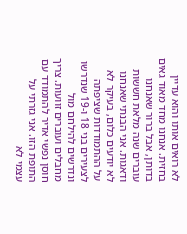לא רואים אותו והוא עדיין בחזית. אנחנו מחד מאוד גאים בדותן, אבל ברור שאנחנו עוברים שנה מלאת חששות ודאגות. אני הבנתי שאנחנו לא יודעים כלום, בעיקר לא על ההתמודדות שציפתה לצעירים בני 18 ו-19 שנדרשו ונדרשים להילחם מול מחבלים ועוברים זוועות. צריך חוסן נפשי אדיר להתמודד עם התופת הזו. אני גזרתי על עצמי לא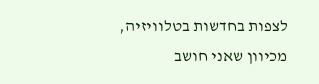לצפות בחדשות בטלוויזיה, מכיוון שאני חושב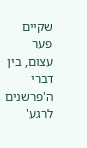שקיים פער עצום, בין דברי ה'פרשנים לרגע'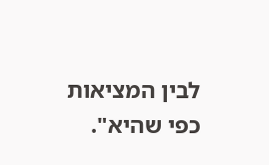לבין המציאות כפי שהיא".